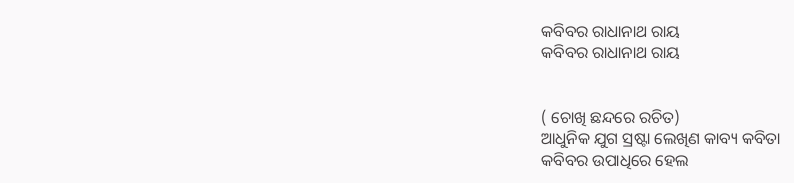କବିବର ରାଧାନାଥ ରାୟ
କବିବର ରାଧାନାଥ ରାୟ


( ଚୋଖି ଛନ୍ଦରେ ରଚିତ)
ଆଧୁନିକ ଯୁଗ ସ୍ରଷ୍ଟା ଲେଖିଣ କାବ୍ୟ କବିତା
କବିବର ଉପାଧିରେ ହେଲ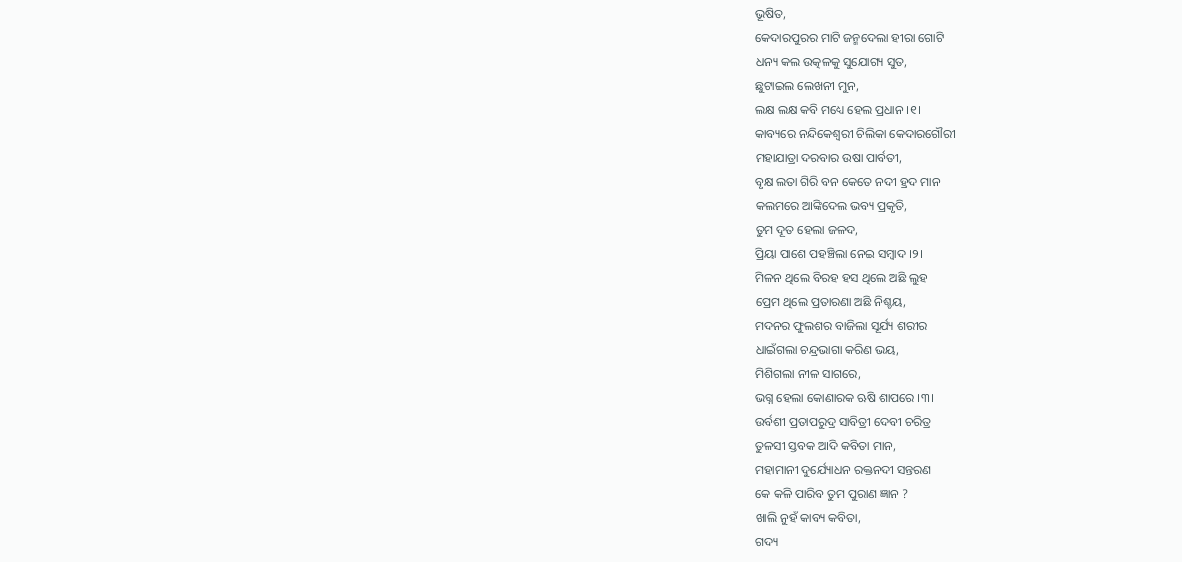ଭୂଷିତ,
କେଦାରପୁରର ମାଟି ଜନ୍ମଦେଲା ହୀରା ଗୋଟି
ଧନ୍ୟ କଲ ଉତ୍କଳକୁ ସୁଯୋଗ୍ୟ ସୁତ,
ଛୁଟାଇଲ ଲେଖନୀ ମୁନ,
ଲକ୍ଷ ଲକ୍ଷ କବି ମଧ୍ୟେ ହେଲ ପ୍ରଧାନ ।୧।
କାବ୍ୟରେ ନନ୍ଦିକେଶ୍ୱରୀ ଚିଲିକା କେଦାରଗୌରୀ
ମହାଯାତ୍ରା ଦରବାର ଉଷା ପାର୍ବତୀ,
ବୃକ୍ଷ ଲତା ଗିରି ବନ କେତେ ନଦୀ ହ୍ରଦ ମାନ
କଲମରେ ଆଙ୍କିଦେଲ ଭବ୍ୟ ପ୍ରକୃତି,
ତୁମ ଦୂତ ହେଲା ଜଳଦ,
ପ୍ରିୟା ପାଶେ ପହଞ୍ଚିଲା ନେଇ ସମ୍ବାଦ ।୨।
ମିଳନ ଥିଲେ ବିରହ ହସ ଥିଲେ ଅଛି ଲୁହ
ପ୍ରେମ ଥିଲେ ପ୍ରତାରଣା ଅଛି ନିଶ୍ଚୟ,
ମଦନର ଫୁଲଶର ବାଜିଲା ସୂର୍ଯ୍ୟ ଶରୀର
ଧାଇଁଗଲା ଚନ୍ଦ୍ରଭାଗା କରିଣ ଭୟ,
ମିଶିଗଲା ନୀଳ ସାଗରେ,
ଭଗ୍ନ ହେଲା କୋଣାରକ ଋଷି ଶାପରେ ।୩।
ଉର୍ବଶୀ ପ୍ରତାପରୁଦ୍ର ସାବିତ୍ରୀ ଦେବୀ ଚରିତ୍ର
ତୁଳସୀ ସ୍ତବକ ଆଦି କବିତା ମାନ,
ମହାମାନୀ ଦୁର୍ଯ୍ୟୋଧନ ରକ୍ତନଦୀ ସନ୍ତରଣ
କେ କଳି ପାରିବ ତୁମ ପୁରାଣ ଜ୍ଞାନ ?
ଖାଲି ନୁହଁ କାବ୍ୟ କବିତା,
ଗଦ୍ୟ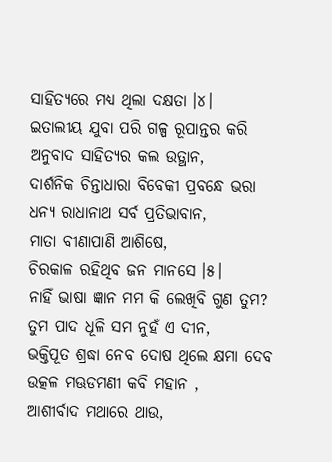ସାହିତ୍ୟରେ ମଧ୍ୟ ଥିଲା ଦକ୍ଷତା ।୪।
ଇତାଲୀୟ ଯୁବା ପରି ଗଳ୍ପ ରୂପାନ୍ତର କରି
ଅନୁବାଦ ସାହିତ୍ୟର କଲ ଉତ୍ଥାନ,
ଦାର୍ଶନିକ ଚିନ୍ତାଧାରା ବିବେକୀ ପ୍ରବନ୍ଧେ ଭରା
ଧନ୍ୟ ରାଧାନାଥ ସର୍ବ ପ୍ରତିଭାବାନ,
ମାତା ବୀଣାପାଣି ଆଶିଷେ,
ଚିରକାଳ ରହିଥିବ ଜନ ମାନସେ ।୫।
ନାହିଁ ଭାଷା ଜ୍ଞାନ ମମ କି ଲେଖିବି ଗୁଣ ତୁମ?
ତୁମ ପାଦ ଧୂଳି ସମ ନୁହଁ ଏ ଦୀନ,
ଭକ୍ତିପୂତ ଶ୍ରଦ୍ଧା ନେବ ଦୋଷ ଥିଲେ କ୍ଷମା ଦେବ
ଉତ୍କଳ ମଊଡମଣୀ କବି ମହାନ ,
ଆଶୀର୍ବାଦ ମଥାରେ ଥାଉ,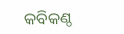କବିକଣ୍ଠ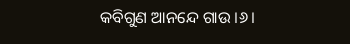କବିଗୁଣ ଆନନ୍ଦେ ଗାଉ ।୬।